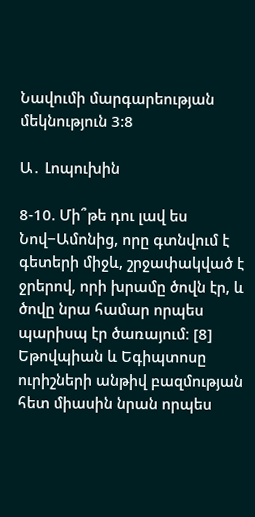Նավումի մարգարեության մեկնություն 3:8

Ա․ Լոպուխին

8-10. Մի՞թե դու լավ ես Նով−Ամոնից, որը գտնվում է գետերի միջև, շրջափակված է ջրերով, որի խրամը ծովն էր, և ծովը նրա համար որպես պարիսպ էր ծառայում։ [8] Եթովպիան և Եգիպտոսը ուրիշների անթիվ բազմության հետ միասին նրան որպես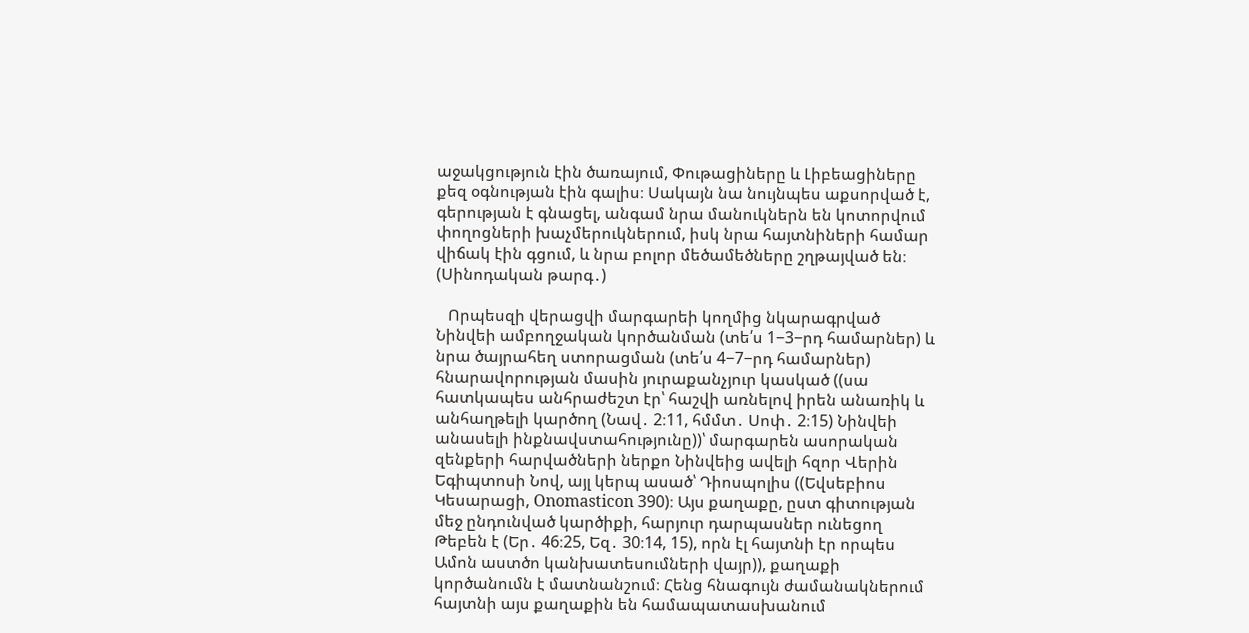աջակցություն էին ծառայում, Փութացիները և Լիբեացիները քեզ օգնության էին գալիս։ Սակայն նա նույնպես աքսորված է, գերության է գնացել, անգամ նրա մանուկներն են կոտորվում փողոցների խաչմերուկներում, իսկ նրա հայտնիների համար վիճակ էին գցում, և նրա բոլոր մեծամեծները շղթայված են։ (Սինոդական թարգ․)

   Որպեսզի վերացվի մարգարեի կողմից նկարագրված Նինվեի ամբողջական կործանման (տե՛ս 1−3−րդ համարներ) և նրա ծայրահեղ ստորացման (տե՛ս 4−7−րդ համարներ) հնարավորության մասին յուրաքանչյուր կասկած ((սա հատկապես անհրաժեշտ էր՝ հաշվի առնելով իրեն անառիկ և անհաղթելի կարծող (Նավ․ 2։11, հմմտ․ Սոփ․ 2։15) Նինվեի անասելի ինքնավստահությունը))՝ մարգարեն ասորական զենքերի հարվածների ներքո Նինվեից ավելի հզոր Վերին Եգիպտոսի Նով, այլ կերպ ասած՝ Դիոսպոլիս ((Եվսեբիոս Կեսարացի, Onomasticon 390)։ Այս քաղաքը, ըստ գիտության մեջ ընդունված կարծիքի, հարյուր դարպասներ ունեցող Թեբեն է (Եր․ 46։25, Եզ․ 30։14, 15), որն էլ հայտնի էր որպես Ամոն աստծո կանխատեսումների վայր)), քաղաքի կործանումն է մատնանշում։ Հենց հնագույն ժամանակներում հայտնի այս քաղաքին են համապատասխանում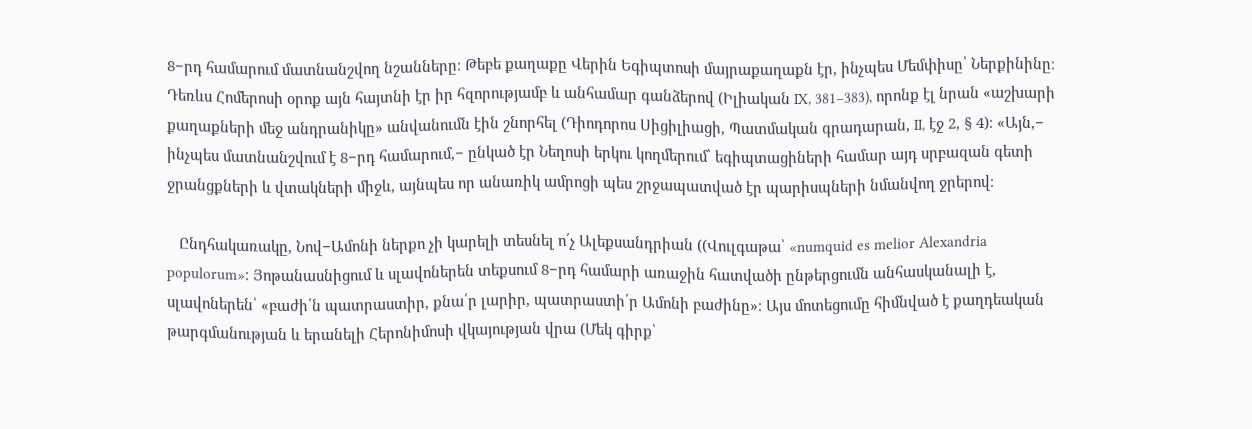8−րդ համարում մատնանշվող նշանները։ Թեբե քաղաքը Վերին Եգիպտոսի մայրաքաղաքն էր, ինչպես Մեմփիսը՝ Ներքինինը։ Դեռևս Հոմերոսի օրոք այն հայտնի էր իր հզորությամբ և անհամար գանձերով (Իլիական IX, 381−383), որոնք էլ նրան «աշխարի քաղաքների մեջ անդրանիկը» անվանումն էին շնորհել (Դիոդորոս Սիցիլիացի, Պատմական գրադարան, II, էջ 2, § 4)։ «Այն,− ինչպես մատնանշվում է 8−րդ համարում,− ընկած էր Նեղոսի երկու կողմերում՝ եգիպտացիների համար այդ սրբազան գետի ջրանցքների և վտակների միջև, այնպես որ անառիկ ամրոցի պես շրջապատված էր պարիսպների նմանվող ջրերով։

   Ընդհակառակը, Նով−Ամոնի ներքո չի կարելի տեսնել ո՛չ Ալեքսանդրիան ((Վուլգաթա՝ «numquid es melior Alexandria populorum»։ Յոթանասնիցում և սլավոներեն տեքսում 8−րդ համարի առաջին հատվածի ընթերցումն անհասկանալի է, սլավոներեն՝ «բաժի՛ն պատրաստիր, քնա՛ր լարիր, պատրաստի՛ր Ամոնի բաժինը»։ Այս մոտեցումը հիմնված է քաղդեական թարգմանության և երանելի Հերոնիմոսի վկայության վրա (Մեկ գիրք՝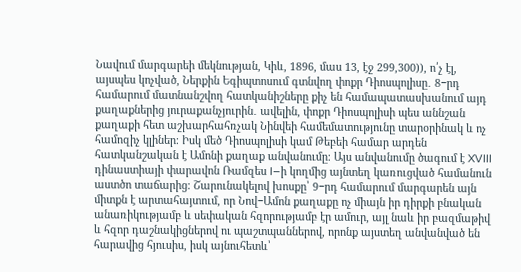Նավում մարգարեի մեկնության, Կիև, 1896, մաս 13, էջ 299,300)), ո՛չ էլ, այսպես կոչված, Ներքին Եգիպտոսում գտնվող փոքր Դիոսպոլիսը․ 8−րդ համարում մատնանշվող հատկանիշները քիչ են համապատասխանում այդ քաղաքներից յուրաքանչյուրին․ ավելին, փոքր Դիոսպոլիսի պես աննշան քաղաքի հետ աշխարհահռչակ Նինվեի համեմատությունը տարօրինակ և ոչ համոզիչ կլիներ։ Իսկ մեծ Դիոսպոլիսի կամ Թեբեի համար արդեն հատկանշական է Ամոնի քաղաք անվանումը։ Այս անվանումը ծագում է XVIII դինաստիայի փարավոն Ռամզես I−ի կողմից այնտեղ կառուցված համանուն աստծո տաճարից։ Շարունակելով խոսքը՝ 9−րդ համարում մարգարեն այն միտքն է արտահայտում, որ Նով−Ամոն քաղաքը ոչ միայն իր դիրքի բնական անառիկությամբ և սեփական հզորությամբ էր ամուր, այլ նաև իր բազմաթիվ և հզոր դաշնակիցներով ու պաշտպաններով, որոնք այստեղ անվանված են հարավից հյուսիս, իսկ այնուհետև՝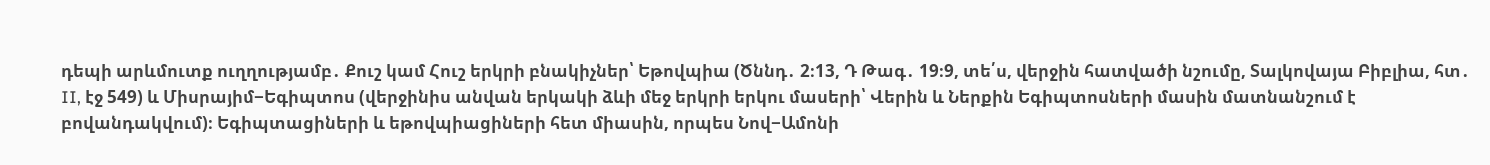դեպի արևմուտք ուղղությամբ․ Քուշ կամ Հուշ երկրի բնակիչներ՝ Եթովպիա (Ծննդ․ 2։13, Դ Թագ․ 19։9, տե՛ս, վերջին հատվածի նշումը, Տալկովայա Բիբլիա, հտ․ II, էջ 549) և Միսրայիմ−Եգիպտոս (վերջինիս անվան երկակի ձևի մեջ երկրի երկու մասերի՝ Վերին և Ներքին Եգիպտոսների մասին մատնանշում է բովանդակվում)։ Եգիպտացիների և եթովպիացիների հետ միասին, որպես Նով−Ամոնի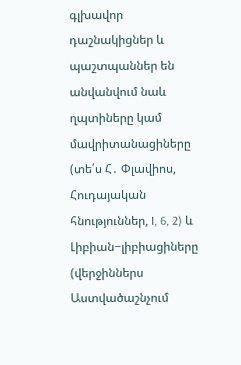գլխավոր դաշնակիցներ և պաշտպաններ են անվանվում նաև ղպտիները կամ մավրիտանացիները (տե՛ս Հ․ Փլավիոս, Հուդայական հնություններ, I, 6, 2) և Լիբիան−լիբիացիները (վերջիններս Աստվածաշնչում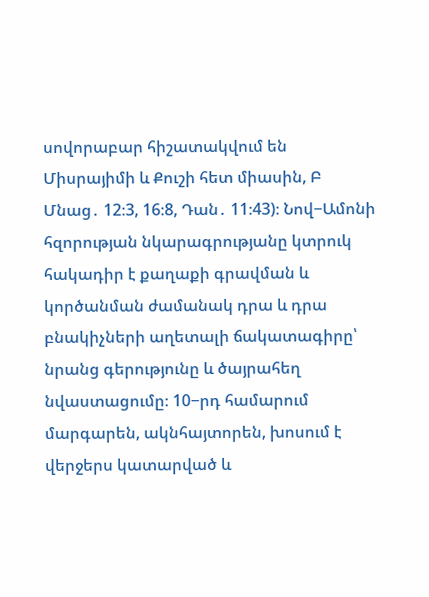սովորաբար հիշատակվում են Միսրայիմի և Քուշի հետ միասին, Բ Մնաց․ 12։3, 16։8, Դան․ 11։43)։ Նով−Ամոնի հզորության նկարագրությանը կտրուկ հակադիր է քաղաքի գրավման և կործանման ժամանակ դրա և դրա բնակիչների աղետալի ճակատագիրը՝ նրանց գերությունը և ծայրահեղ նվաստացումը։ 10−րդ համարում մարգարեն, ակնհայտորեն, խոսում է վերջերս կատարված և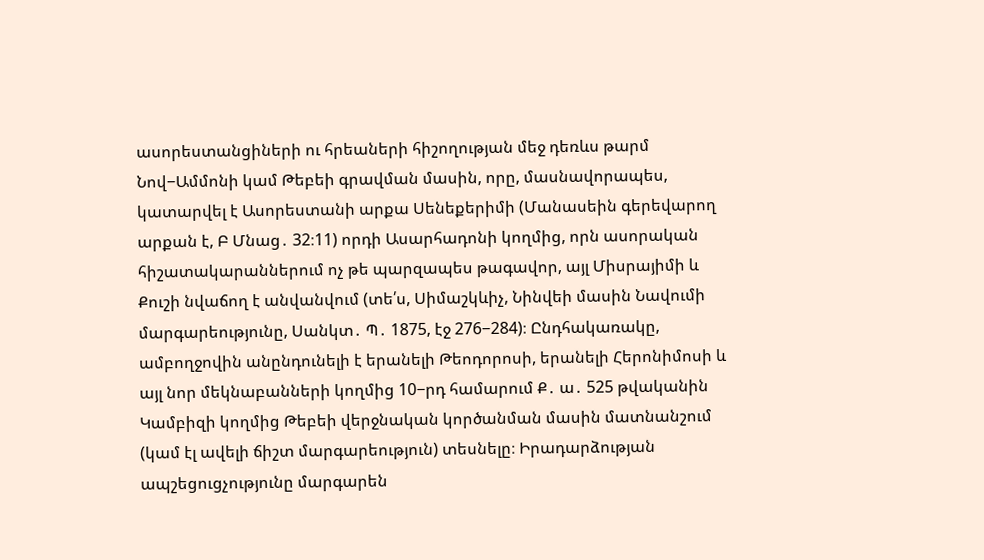ասորեստանցիների ու հրեաների հիշողության մեջ դեռևս թարմ Նով−Ամմոնի կամ Թեբեի գրավման մասին, որը, մասնավորապես, կատարվել է Ասորեստանի արքա Սենեքերիմի (Մանասեին գերեվարող արքան է, Բ Մնաց․ 32։11) որդի Ասարհադոնի կողմից, որն ասորական հիշատակարաններում ոչ թե պարզապես թագավոր, այլ Միսրայիմի և Քուշի նվաճող է անվանվում (տե՛ս, Սիմաշկևիչ, Նինվեի մասին Նավումի մարգարեությունը, Սանկտ․ Պ․ 1875, էջ 276−284)։ Ընդհակառակը, ամբողջովին անընդունելի է երանելի Թեոդորոսի, երանելի Հերոնիմոսի և այլ նոր մեկնաբանների կողմից 10−րդ համարում Ք․ ա․ 525 թվականին Կամբիզի կողմից Թեբեի վերջնական կործանման մասին մատնանշում (կամ էլ ավելի ճիշտ մարգարեություն) տեսնելը։ Իրադարձության ապշեցուցչությունը մարգարեն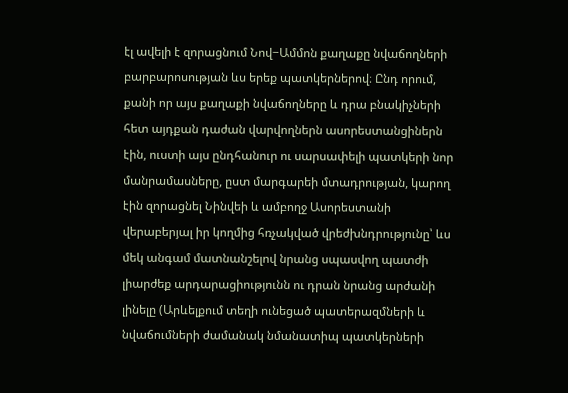էլ ավելի է զորացնում Նով−Ամմոն քաղաքը նվաճողների բարբարոսության ևս երեք պատկերներով։ Ընդ որում, քանի որ այս քաղաքի նվաճողները և դրա բնակիչների հետ այդքան դաժան վարվողներն ասորեստանցիներն էին, ուստի այս ընդհանուր ու սարսափելի պատկերի նոր մանրամասները, ըստ մարգարեի մտադրության, կարող էին զորացնել Նինվեի և ամբողջ Ասորեստանի վերաբերյալ իր կողմից հռչակված վրեժխնդրությունը՝ ևս մեկ անգամ մատնանշելով նրանց սպասվող պատժի լիարժեք արդարացիությունն ու դրան նրանց արժանի լինելը (Արևելքում տեղի ունեցած պատերազմների և նվաճումների ժամանակ նմանատիպ պատկերների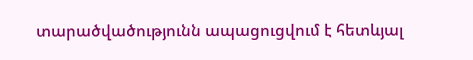տարածվածությունն ապացուցվում է հետևյալ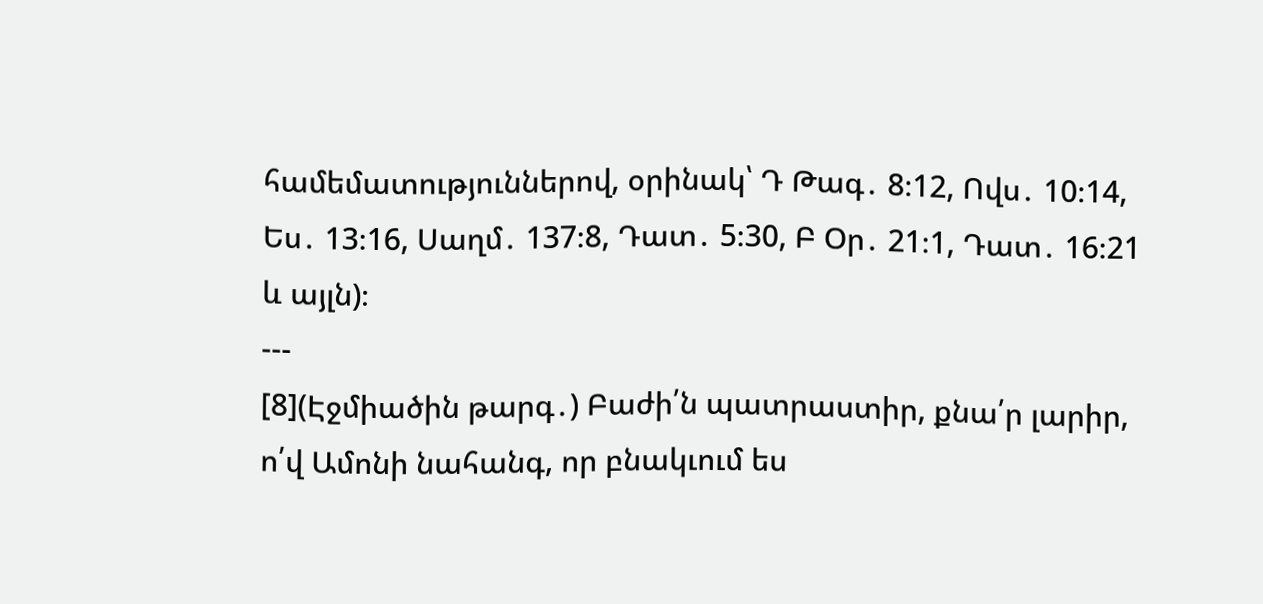համեմատություններով, օրինակ՝ Դ Թագ․ 8։12, Ովս․ 10։14, Ես․ 13։16, Սաղմ․ 137։8, Դատ․ 5։30, Բ Օր․ 21։1, Դատ․ 16։21 և այլն)։
---
[8](Էջմիածին թարգ․) Բաժի՛ն պատրաստիր, քնա՛ր լարիր, ո՛վ Ամոնի նահանգ, որ բնակւում ես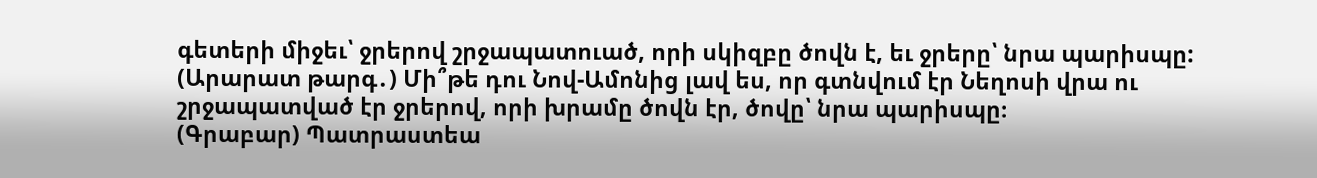գետերի միջեւ՝ ջրերով շրջապատուած, որի սկիզբը ծովն է, եւ ջրերը՝ նրա պարիսպը:
(Արարատ թարգ․) Մի՞թե դու Նով-Ամոնից լավ ես, որ գտնվում էր Նեղոսի վրա ու շրջապատված էր ջրերով, որի խրամը ծովն էր, ծովը՝ նրա պարիսպը։
(Գրաբար) Պատրաստեա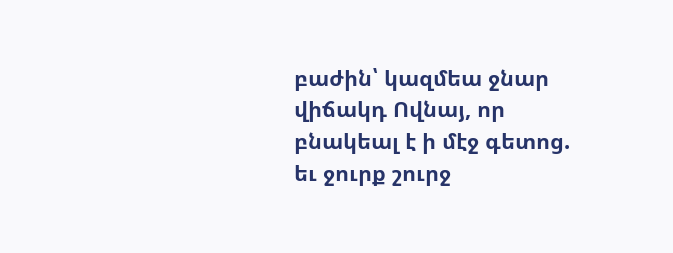բաժին՝ կազմեա ջնար վիճակդ Ովնայ, որ բնակեալ է ի մէջ գետոց. եւ ջուրք շուրջ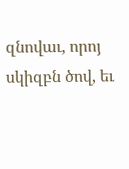զնովաւ, որոյ սկիզբն ծով, եւ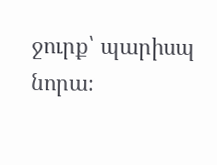ջուրք՝ պարիսպ նորա։